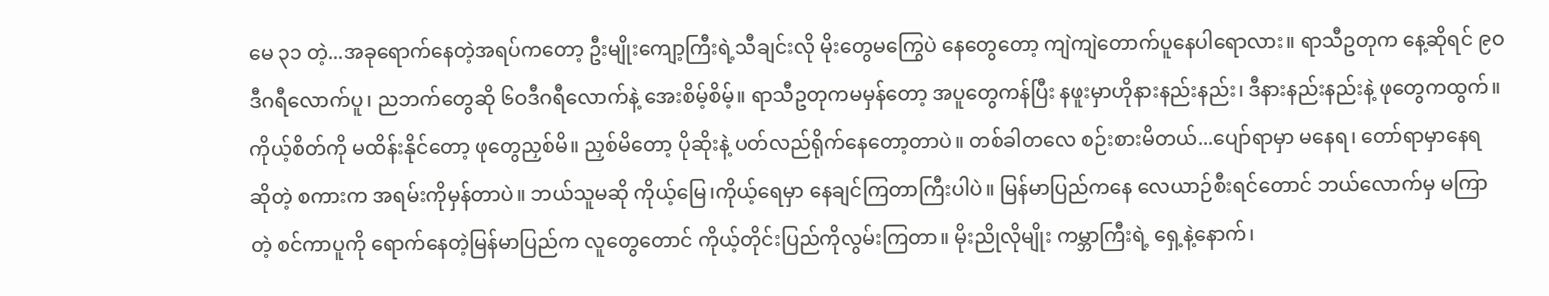မေ ၃၁ တဲ့...အခုရောက်နေတဲ့အရပ်ကတော့ ဦးမျိုးကျော့ကြီးရဲ့သီချင်းလို မိုးတွေမကြွေပဲ နေတွေတော့ ကျဲကျဲတောက်ပူနေပါရောလား။ ရာသီဥတုက နေ့ဆိုရင် ၉ဝဒီဂရီလောက်ပူ၊ ညဘက်တွေဆို ၆ဝဒီဂရီလောက်နဲ့ အေးစိမ့်စိမ့်။ ရာသီဥတုကမမှန်တော့ အပူတွေကန်ပြီး နဖူးမှာဟိုနားနည်းနည်း၊ ဒီနားနည်းနည်းနဲ့ ဖုတွေကထွက်။ ကိုယ့်စိတ်ကို မထိန်းနိုင်တော့ ဖုတွေညှစ်မိ။ ညှစ်မိတော့ ပိုဆိုးနဲ့ ပတ်လည်ရိုက်နေတော့တာပဲ။ တစ်ခါတလေ စဉ်းစားမိတယ်...ပျော်ရာမှာ မနေရ၊ တော်ရာမှာနေရ ဆိုတဲ့ စကားက အရမ်းကိုမှန်တာပဲ။ ဘယ်သူမဆို ကိုယ့်မြေ၊ကိုယ့်ရေမှာ နေချင်ကြတာကြီးပါပဲ။ မြန်မာပြည်ကနေ လေယာဉ်စီးရင်တောင် ဘယ်လောက်မှ မကြာတဲ့ စင်ကာပူကို ရောက်နေတဲ့မြန်မာပြည်က လူတွေတောင် ကိုယ့်တိုင်းပြည်ကိုလွမ်းကြတာ။ မိုးညိုလိုမျိုး ကမ္ဘာကြီးရဲ့ ရှေ့နဲ့နောက်၊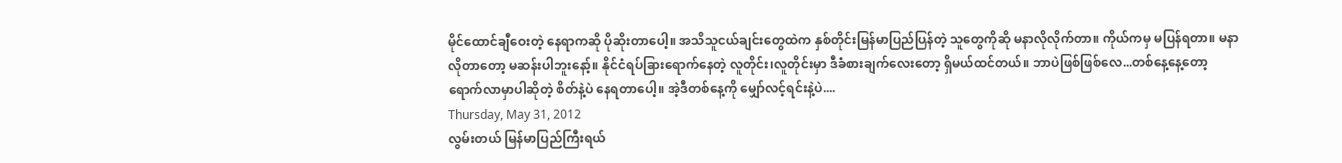မိုင်ထောင်ချီဝေးတဲ့ နေရာကဆို ပိုဆိုးတာပေါ့။ အသိသူငယ်ချင်းတွေထဲက နှစ်တိုင်းမြန်မာပြည်ပြန်တဲ့ သူတွေကိုဆို မနာလိုလိုက်တာ။ ကိုယ်ကမှ မပြန်ရတာ။ မနာလိုတာတော့ မဆန်းပါဘူးနော့်။ နိုင်ငံရပ်ခြားရောက်နေတဲ့ လူတိုင်း၊လူတိုင်းမှာ ဒီခံစားချက်လေးတော့ ရှိမယ်ထင်တယ်။ ဘာပဲဖြစ်ဖြစ်လေ...တစ်နေ့နေ့တော့ ရောက်လာမှာပါဆိုတဲ့ စိတ်နဲ့ပဲ နေရတာပေါ့။ အဲ့ဒီတစ်နေ့ကို မျှော်လင့်ရင်းနဲ့ပဲ....
Thursday, May 31, 2012
လွမ်းတယ် မြန်မာပြည်ကြီးရယ်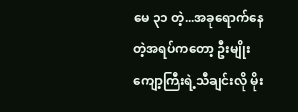မေ ၃၁ တဲ့...အခုရောက်နေတဲ့အရပ်ကတော့ ဦးမျိုးကျော့ကြီးရဲ့သီချင်းလို မိုး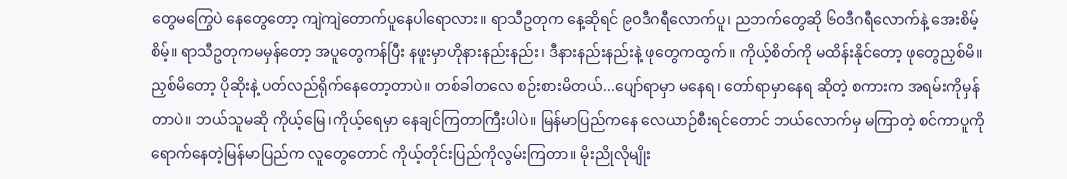တွေမကြွေပဲ နေတွေတော့ ကျဲကျဲတောက်ပူနေပါရောလား။ ရာသီဥတုက နေ့ဆိုရင် ၉ဝဒီဂရီလောက်ပူ၊ ညဘက်တွေဆို ၆ဝဒီဂရီလောက်နဲ့ အေးစိမ့်စိမ့်။ ရာသီဥတုကမမှန်တော့ အပူတွေကန်ပြီး နဖူးမှာဟိုနားနည်းနည်း၊ ဒီနားနည်းနည်းနဲ့ ဖုတွေကထွက်။ ကိုယ့်စိတ်ကို မထိန်းနိုင်တော့ ဖုတွေညှစ်မိ။ ညှစ်မိတော့ ပိုဆိုးနဲ့ ပတ်လည်ရိုက်နေတော့တာပဲ။ တစ်ခါတလေ စဉ်းစားမိတယ်...ပျော်ရာမှာ မနေရ၊ တော်ရာမှာနေရ ဆိုတဲ့ စကားက အရမ်းကိုမှန်တာပဲ။ ဘယ်သူမဆို ကိုယ့်မြေ၊ကိုယ့်ရေမှာ နေချင်ကြတာကြီးပါပဲ။ မြန်မာပြည်ကနေ လေယာဉ်စီးရင်တောင် ဘယ်လောက်မှ မကြာတဲ့ စင်ကာပူကို ရောက်နေတဲ့မြန်မာပြည်က လူတွေတောင် ကိုယ့်တိုင်းပြည်ကိုလွမ်းကြတာ။ မိုးညိုလိုမျိုး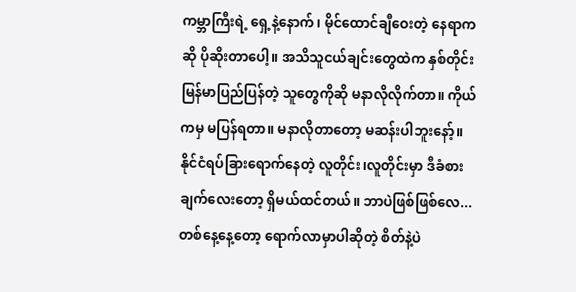ကမ္ဘာကြီးရဲ့ ရှေ့နဲ့နောက်၊ မိုင်ထောင်ချီဝေးတဲ့ နေရာကဆို ပိုဆိုးတာပေါ့။ အသိသူငယ်ချင်းတွေထဲက နှစ်တိုင်းမြန်မာပြည်ပြန်တဲ့ သူတွေကိုဆို မနာလိုလိုက်တာ။ ကိုယ်ကမှ မပြန်ရတာ။ မနာလိုတာတော့ မဆန်းပါဘူးနော့်။ နိုင်ငံရပ်ခြားရောက်နေတဲ့ လူတိုင်း၊လူတိုင်းမှာ ဒီခံစားချက်လေးတော့ ရှိမယ်ထင်တယ်။ ဘာပဲဖြစ်ဖြစ်လေ...တစ်နေ့နေ့တော့ ရောက်လာမှာပါဆိုတဲ့ စိတ်နဲ့ပဲ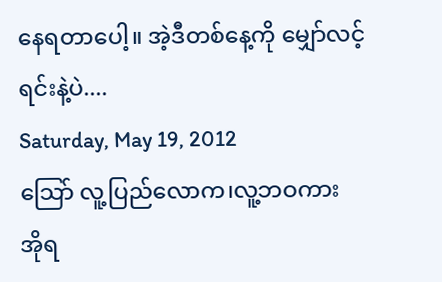နေရတာပေါ့။ အဲ့ဒီတစ်နေ့ကို မျှော်လင့်ရင်းနဲ့ပဲ....
Saturday, May 19, 2012
သြော် လူ့ပြည်လောက၊လူ့ဘဝကား
အိုရ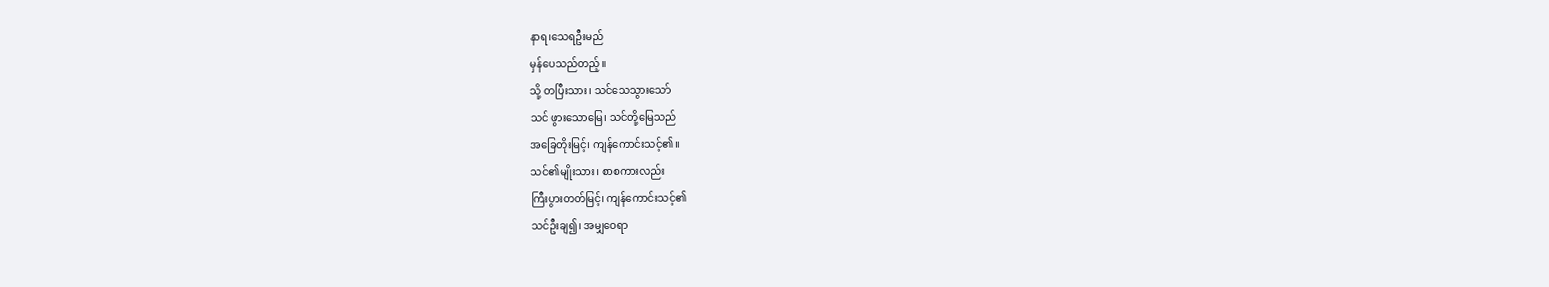နာရ၊သေရဦးမည်
မှန်ပေသည်တည့်။
သို့ တပြီးသား၊ သင်သေသွားသော်
သင် ဖွားသောမြေ၊ သင်တို့မြေသည်
အခြေတိုးမြင့်၊ ကျန်ကောင်းသင့်၏။
သင်၏မျိုးသား၊ စာစကားလည်း
ကြီးပွားတတ်မြင့်၊ ကျန်ကောင်းသင့်၏
သင်ဦးချ၍၊ အမျှဝေရာ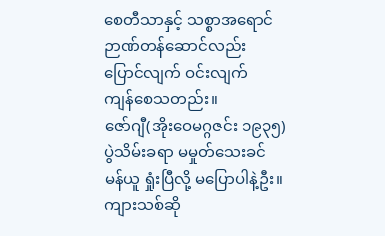စေတီသာနှင့် သစ္စာအရောင်
ဉာဏ်တန်ဆောင်လည်း
ပြောင်လျက် ဝင်းလျက်
ကျန်စေသတည်း။
ဇော်ဂျီ(အိုးဝေမဂ္ဂဇင်း ၁၉၃၅)
ပွဲသိမ်းခရာ မမှုတ်သေးခင်
မန်ယူ ရှုံးပြီလို့ မပြောပါနဲ့ဦး။
ကျားသစ်ဆို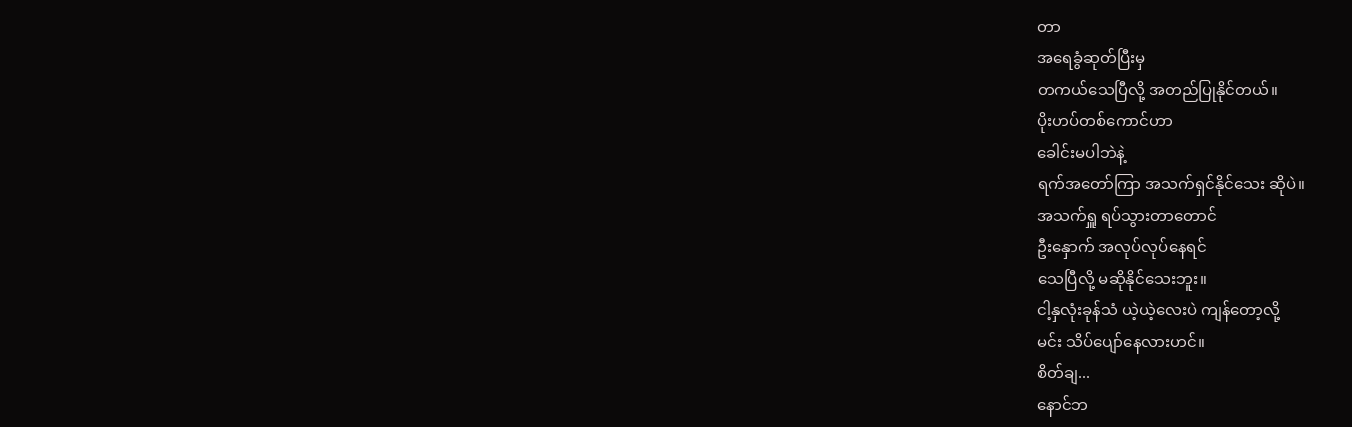တာ
အရေခွံဆုတ်ပြီးမှ
တကယ်သေပြီလို့ အတည်ပြုနိုင်တယ်။
ပိုးဟပ်တစ်ကောင်ဟာ
ခေါင်းမပါဘဲနဲ့
ရက်အတော်ကြာ အသက်ရှင်နိုင်သေး ဆိုပဲ။
အသက်ရှူ ရပ်သွားတာတောင်
ဦးနှောက် အလုပ်လုပ်နေရင်
သေပြီလို့ မဆိုနိုင်သေးဘူး။
ငါ့နှလုံးခုန်သံ ယဲ့ယဲ့လေးပဲ ကျန်တော့လို့
မင်း သိပ်ပျော်နေလားဟင်။
စိတ်ချ...
နောင်ဘ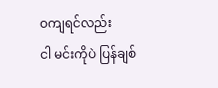ဝကျရင်လည်း
ငါ မင်းကိုပဲ ပြန်ချစ်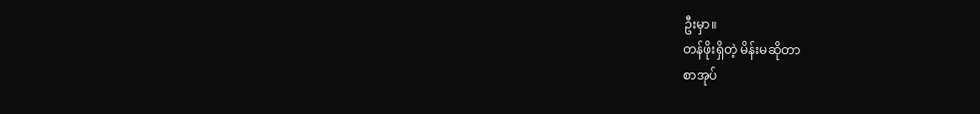ဦးမှာ။
တန်ဖိုးရှိတဲ့ မိန်းမဆိုတာ
စာအုပ်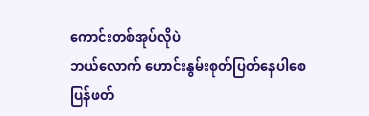ကောင်းတစ်အုပ်လိုပဲ
ဘယ်လောက် ဟောင်းနွမ်းစုတ်ပြတ်နေပါစေ
ပြန်ဖတ်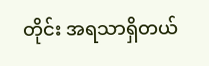တိုင်း အရသာရှိတယ်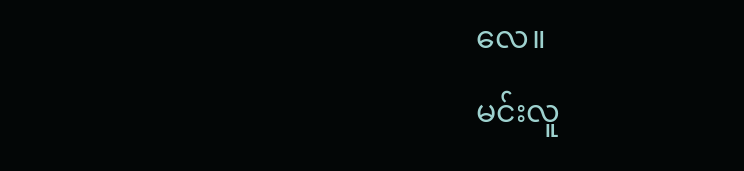လေ။
မင်းလူ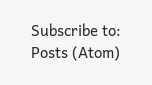Subscribe to:
Posts (Atom)